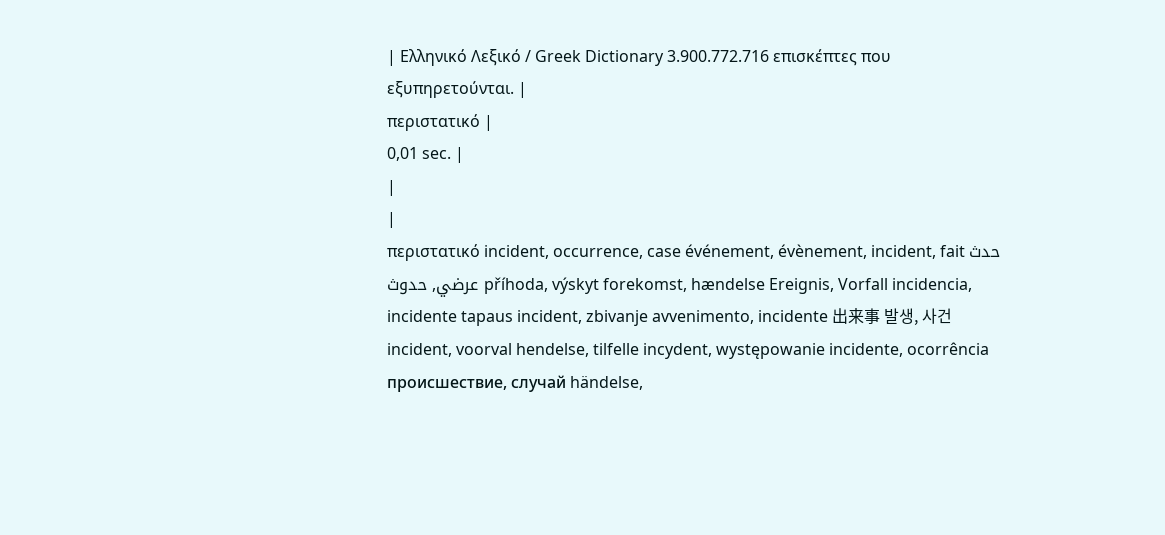| Ελληνικό Λεξικό / Greek Dictionary 3.900.772.716 επισκέπτες που εξυπηρετούνται. |
περιστατικό |
0,01 sec. |
|
|
περιστατικό incident, occurrence, case événement, évènement, incident, fait حدث عرضي, حدوث příhoda, výskyt forekomst, hændelse Ereignis, Vorfall incidencia, incidente tapaus incident, zbivanje avvenimento, incidente 出来事 발생, 사건 incident, voorval hendelse, tilfelle incydent, występowanie incidente, ocorrência происшествие, случай händelse,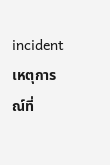incident เหตุการณ์ที่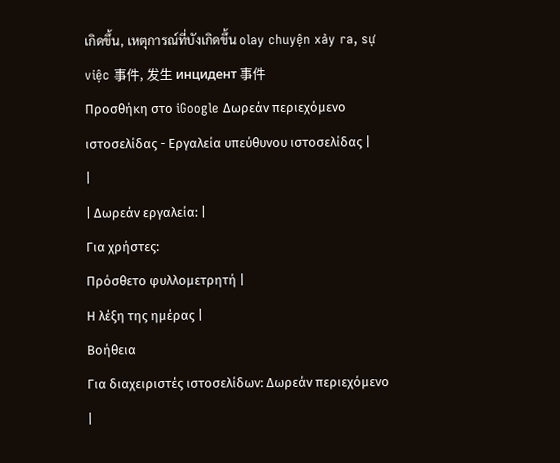เกิดขึ้น, เหตุการณ์ที่บังเกิดขึ้น olay chuyện xảy ra, sự việc 事件, 发生 инцидент 事件
Προσθήκη στο iGoogle Δωρεάν περιεχόμενο ιστοσελίδας - Εργαλεία υπεύθυνου ιστοσελίδας |
|
| Δωρεάν εργαλεία: |
Για χρήστες:
Πρόσθετο φυλλομετρητή |
Η λέξη της ημέρας |
Βοήθεια
Για διαχειριστές ιστοσελίδων: Δωρεάν περιεχόμενο |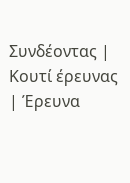Συνδέοντας | Κουτί έρευνας | Έρευνα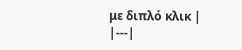με διπλό κλικ |
|---|